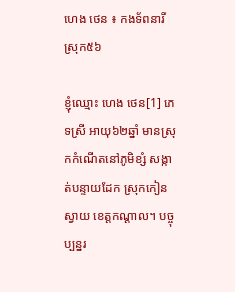ហេង ថេន ៖ កងទ័ពនារីស្រុក៥៦

ខ្ញុំឈ្មោះ ហេង ថេន[1] ភេទស្រី អាយុ៦២ឆ្នាំ មានស្រុកកំណើតនៅភូមិខ្សំ សង្កាត់បន្ទាយដែក ស្រុកកៀនស្វាយ ខេត្តកណ្ដាល។ បច្ចុប្បន្នរ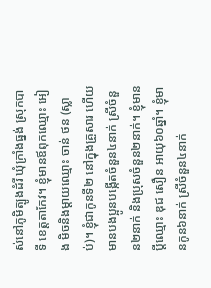ស់នៅភូមិត្បូងដំរី ឃុំក្រាំងធ្នង់ ស្រុកបាទី ខេត្តតាកែវ។ ខ្ញុំមានឪពុកឈ្មោះ អៀង មិចនិងម្ដាយឈ្មោះ ចាន់ ថន (ស្លាប់)។ ខ្ញុំជាកូនទី២ នៅក្នុងគ្រួសារ ហើយមានបងប្អូនបង្កើតចំនួន៤នាក់ ស្រីចំនួន២នាក់ និងប្រុសចំនួន២នាក់។ ខ្ញុំមានប្ដីឈ្មោះ ឌុជ សឿន អាយុ៦០ឆ្នាំ។ ខ្ញុំមានកូន៦នាក់ ស្រីចំនួន៤នាក់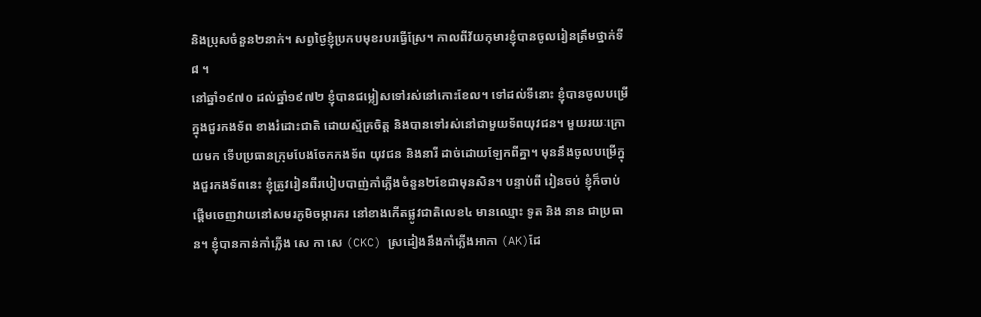និងប្រុសចំនួន២នាក់។ សព្វថ្ងៃខ្ញុំប្រកបមុខរបរធ្វើស្រែ។ កាលពីវ័យកុមារខ្ញុំបានចូលរៀនត្រឹមថ្នាក់ទី៨ ។
នៅឆ្នាំ១៩៧០ ដល់ឆ្នាំ១៩៧២ ខ្ញុំបានជម្លៀសទៅរស់នៅកោះខែល។ ទៅដល់ទីនោះ ខ្ញុំបានចូលបម្រើក្នុងជួរកងទ័ព ខាងរំដោះជាតិ ដោយស្ម័គ្រចិត្ត និងបានទៅរស់នៅជាមួយទ័ពយុវជន។ មួយរយៈក្រោយមក ទើបប្រធានក្រុមបែងចែកកងទ័ព យុវជន និងនារី ដាច់ដោយឡែកពីគ្នា។ មុននឹងចូលបម្រើក្នុងជួរកងទ័ពនេះ ខ្ញុំត្រូវរៀនពីរបៀបបាញ់កាំភ្លើងចំនួន២ខែជាមុនសិន។ បន្ទាប់ពី រៀនចប់ ខ្ញុំក៏ចាប់ផ្ដើមចេញវាយនៅសមរភូមិចម្ការគរ នៅខាងកើតផ្លូវជាតិលេខ៤ មានឈ្មោះ ទូត និង នាន ជាប្រធាន។ ខ្ញុំបានកាន់កាំភ្លើង សេ កា សេ (CKC) ស្រដៀងនឹងកាំភ្លើងអាកា (AK)ដែ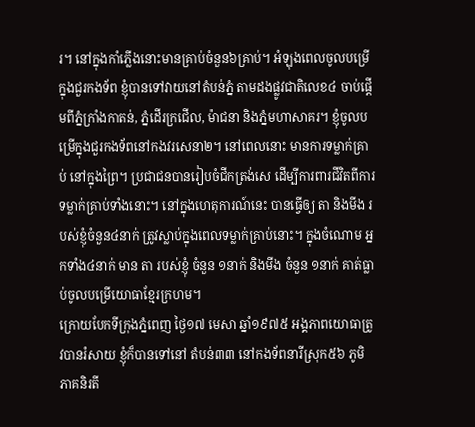រ។ នៅក្នុងកាំភ្លើងនោះមានគ្រាប់ចំនួន៦គ្រាប់។ អំឡុងពេលចូលបម្រើក្នុងជួរកងទ័ព ខ្ញុំបានទៅវាយនៅតំបន់ភ្នំ តាមដងផ្លូវជាតិលេខ៤ ចាប់ផ្ដើមពីភ្នំក្រាំងកាតន់, ភ្នំដើរក្រជើល, ម៉ាជនា និងភ្នំមហាសាគរ។ ខ្ញុំចូលបម្រើក្នុងជួរកងទ័ពនៅកងវរសេនា២។ នៅពេលនោះ មានការទម្លាក់គ្រាប់ នៅក្នុងព្រៃ។ ប្រជាជនបានរៀបចំជីកត្រង់សេ ដើម្បីការពារជីវិតពីការទម្លាក់គ្រាប់ទាំងនោះ។ នៅក្នុងហេតុការណ៍នេះ បានធ្វើឲ្យ តា និងមីង របស់ខ្ញុំចំនួន៤នាក់ ត្រូវស្លាប់ក្នុងពេលទម្លាក់គ្រាប់នោះ។ ក្នុងចំណោម អ្នកទាំង៤នាក់ មាន តា របស់ខ្ញុំ ចំនួន ១នាក់ និងមីង ចំនួន ១នាក់ គាត់ធ្លាប់ចូលបម្រើយោធាខ្មែរក្រហម។
ក្រោយបែកទីក្រុងភ្នំពេញ ថ្ងៃ១៧ មេសា ឆ្នាំ១៩៧៥ អង្គភាពយោធាត្រូវបានរំសាយ ខ្ញុំក៏បានទៅនៅ តំបន់៣៣ នៅកងទ័ពនារីស្រុក៥៦ ភូមិភាគនិរតី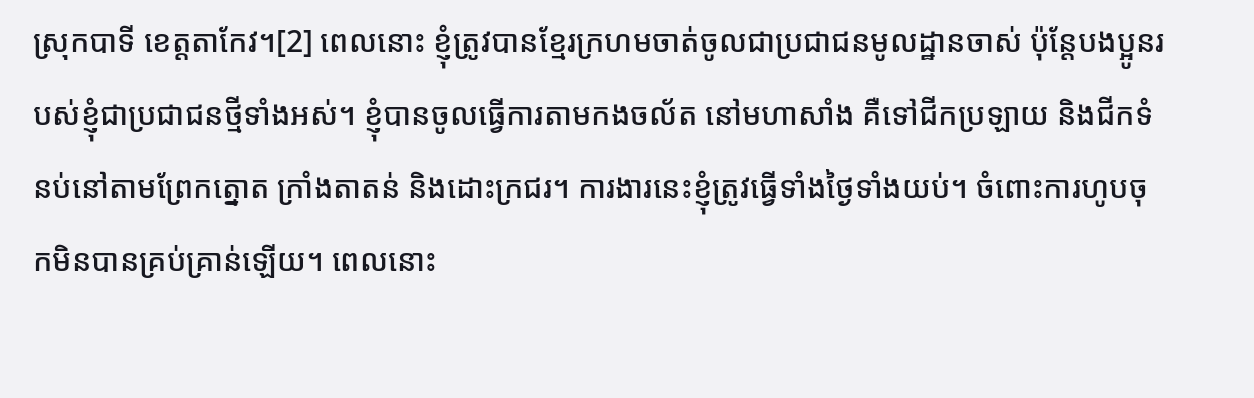ស្រុកបាទី ខេត្តតាកែវ។[2] ពេលនោះ ខ្ញុំត្រូវបានខ្មែរក្រហមចាត់ចូលជាប្រជាជនមូលដ្ឋានចាស់ ប៉ុន្តែបងប្អូនរបស់ខ្ញុំជាប្រជាជនថ្មីទាំងអស់។ ខ្ញុំបានចូលធ្វើការតាមកងចល័ត នៅមហាសាំង គឺទៅជីកប្រឡាយ និងជីកទំនប់នៅតាមព្រែកត្នោត ក្រាំងតាតន់ និងដោះក្រជរ។ ការងារនេះខ្ញុំត្រូវធ្វើទាំងថ្ងៃទាំងយប់។ ចំពោះការហូបចុកមិនបានគ្រប់គ្រាន់ឡើយ។ ពេលនោះ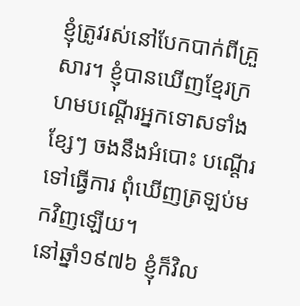ខ្ញុំត្រូវរស់នៅបែកបាក់ពីគ្រួសារ។ ខ្ញុំបានឃើញខ្មែរក្រហមបណ្ដើរអ្នកទោសទាំងខ្សែៗ ចងនឹងអំបោះ បណ្ដើរទៅធ្វើការ ពុំឃើញត្រឡប់មកវិញឡើយ។
នៅឆ្នាំ១៩៧៦ ខ្ញុំក៏វិល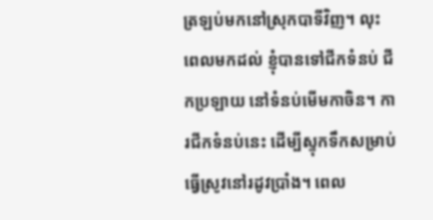ត្រឡប់មកនៅស្រុកបាទីវិញ។ លុះពេលមកដល់ ខ្ញុំបានទៅជីកទំនប់ ជីកប្រឡាយ នៅទំនប់មើមកាចិន។ ការជីកទំនប់នេះ ដើម្បីស្ទុកទឹកសម្រាប់ធ្វើស្រូវនៅរដូវប្រាំង។ ពេល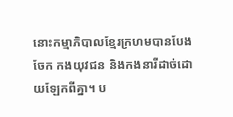នោះកម្មាភិបាលខ្មែរក្រហមបានបែងចែក កងយុវជន និងកងនារីដាច់ដោយឡែកពីគ្នា។ ប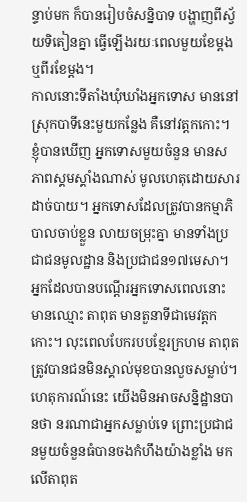ន្ទាប់មក ក៏បានរៀបចំសន្និបាទ បង្ហាញពីស្វ័យទិតៀនគ្នា ធ្វើឡើងរយៈពេលមួយខែម្ដង ឬពីរខែម្ដង។
កាលនោះទីតាំងឃុំឃាំងអ្នកទោស មាននៅស្រុកបាទីនេះមួយកន្លែង គឺនៅវត្តកកោះ។ ខ្ញុំបានឃើញ អ្នកទោសមួយចំនួន មានសភាពស្គមស្គាំងណាស់ មូលហេតុដោយសារដាច់បាយ។ អ្នកទោសដែលត្រូវបានកម្មាភិបាលចាប់ខ្លួន លាយចម្រុះគ្នា មានទាំងប្រជាជនមូលដ្ឋាន និងប្រជាជន១៧មេសា។ អ្នកដែលបានបណ្ដើរអ្នកទោសពេលនោះ មានឈ្មោះ តាពុត មានតួនាទីជាមេវត្តកកោះ។ លុះពេលបែករបបខ្មែរក្រហម តាពុត ត្រូវបានជនមិនស្គាល់មុខបានលួចសម្លាប់។ ហេតុការណ៍នេះ យើងមិនអាចសន្និដ្ឋានបានថា នរណាជាអ្នកសម្លាប់ទេ ព្រោះប្រជាជនមួយចំនួនធំបានចងកំហឹងយ៉ាងខ្លាំង មកលើតាពុត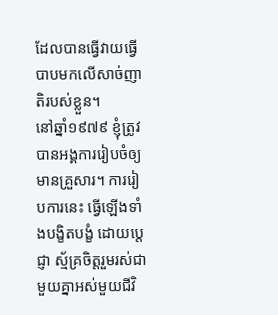ដែលបានធ្វើវាយធ្វើបាបមកលើសាច់ញាតិរបស់ខ្លួន។
នៅឆ្នាំ១៩៧៩ ខ្ញុំត្រូវបានអង្គការរៀបចំឲ្យមានគ្រួសារ។ ការរៀបការនេះ ធ្វើឡើងទាំងបង្ខិតបង្ខំ ដោយប្ដេជ្ញា ស្ម័គ្រចិត្តរួមរស់ជាមួយគ្នាអស់មួយជីវិ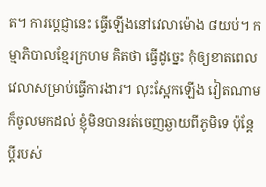ត។ ការប្ដេជ្ញានេះ ធ្វើឡើងនៅវេលាម៉ោង ៨យប់។ កម្មាភិបាលខ្មែរក្រហម គិតថា ធ្វើដូច្នេះ កុំឲ្យខាតពេលវេលាសម្រាប់ធ្វើការងារ។ លុះស្អែកឡើង វៀតណាមក៏ចូលមកដល់ ខ្ញុំមិនបានរត់ចេញឆ្ងាយពីភូមិទេ ប៉ុន្តែប្ដីរបស់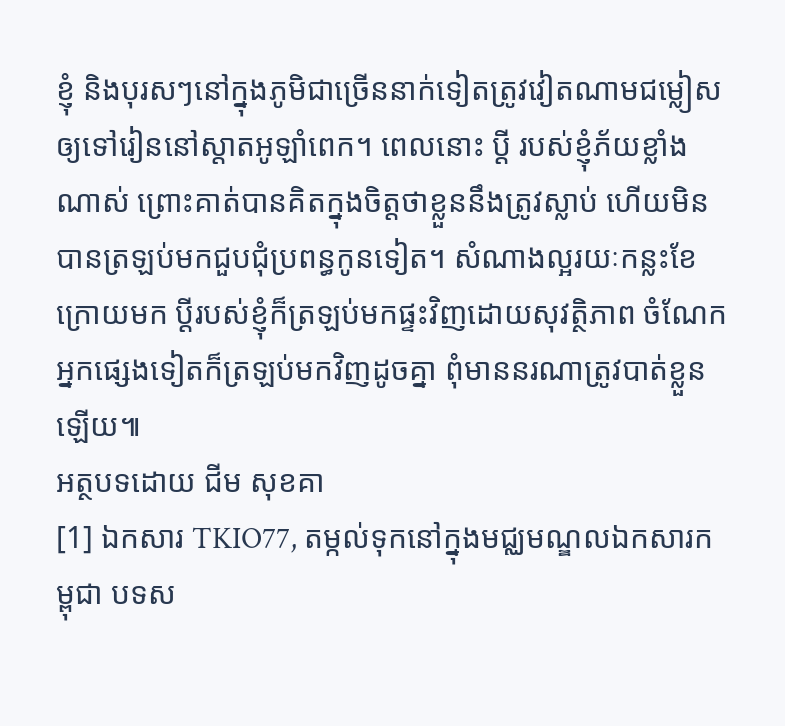ខ្ញុំ និងបុរសៗនៅក្នុងភូមិជាច្រើននាក់ទៀតត្រូវវៀតណាមជម្លៀសឲ្យទៅរៀននៅស្តាតអូឡាំពេក។ ពេលនោះ ប្ដី របស់ខ្ញុំភ័យខ្លាំងណាស់ ព្រោះគាត់បានគិតក្នុងចិត្តថាខ្លួននឹងត្រូវស្លាប់ ហើយមិនបានត្រឡប់មកជួបជុំប្រពន្ធកូនទៀត។ សំណាងល្អរយៈកន្លះខែក្រោយមក ប្ដីរបស់ខ្ញុំក៏ត្រឡប់មកផ្ទះវិញដោយសុវត្ថិភាព ចំណែកអ្នកផ្សេងទៀតក៏ត្រឡប់មកវិញដូចគ្នា ពុំមាននរណាត្រូវបាត់ខ្លួនឡើយ៕
អត្ថបទដោយ ជីម សុខគា
[1] ឯកសារ TKIO77, តម្កល់ទុកនៅក្នុងមជ្ឈមណ្ឌលឯកសារកម្ពុជា បទស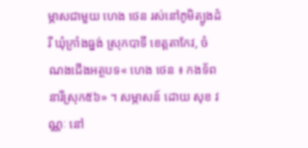ម្ភាសជាមួយ ហេង ថេន រស់នៅភូមិត្បូងដំរី ឃុំក្រាំងធ្នង់ ស្រុកបាទី ខេត្តតាកែវ, ចំណងជើងអត្ថបទ« ហេង ថេន ៖ កងទ័ពនារីស្រុក៥៦» ។ សម្ភាសន៍ ដោយ សុខ វណ្ណៈ នៅ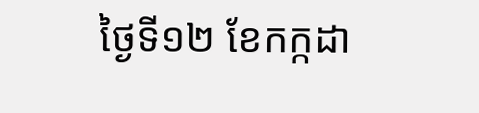ថ្ងៃទី១២ ខែកក្កដា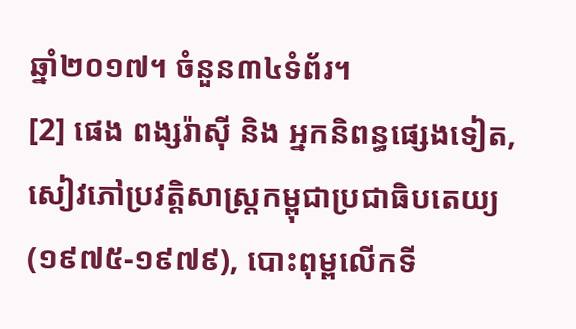ឆ្នាំ២០១៧។ ចំនួន៣៤ទំព័រ។
[2] ផេង ពង្សរ៉ាស៊ី និង អ្នកនិពន្ធផ្សេងទៀត, សៀវភៅប្រវត្តិសាស្ត្រកម្ពុជាប្រជាធិបតេយ្យ (១៩៧៥-១៩៧៩), បោះពុម្ពលើកទី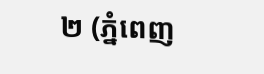២ (ភ្នំពេញ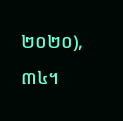២០២០),៣៤។